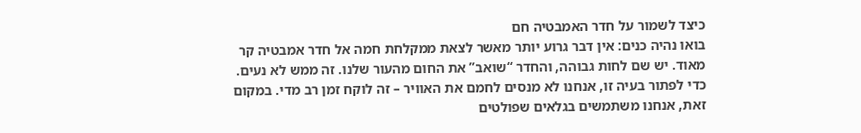כיצד לשמור על חדר האמבטיה חם
בואו נהיה כנים: אין דבר גרוע יותר מאשר לצאת ממקלחת חמה אל חדר אמבטיה קר מאוד. יש שם לחות גבוהה, והחדר “שואב” את החום מהעור שלנו. זה ממש לא נעים.
כדי לפתור בעיה זו, אנחנו לא מנסים לחמם את האוויר – זה לוקח זמן רב מדי. במקום זאת, אנחנו משתמשים בגלאים שפולטים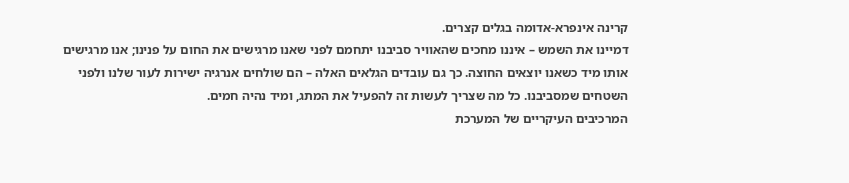קרינה אינפרא-אדומה בגלים קצרים.
דמיינו את השמש – איננו מחכים שהאוויר סביבנו יתחמם לפני שאנו מרגישים את החום על פנינו; אנו מרגישים אותו מיד כשאנו יוצאים החוצה. כך גם עובדים הגלאים האלה – הם שולחים אנרגיה ישירות לעור שלנו ולפני השטחים שמסביבנו. כל מה שצריך לעשות זה להפעיל את המתג, ומיד נהיה חמים.
המרכיבים העיקריים של המערכת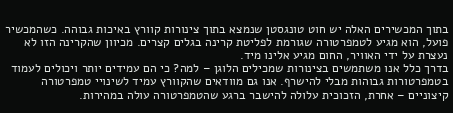בתוך המכשירים האלה יש חוט טונגסטן שנמצא בתוך צינורות קוורץ באיכות גבוהה. כשהמכשיר פועל, הוא מגיע לטמפרטורה שגורמת לפליטת קרינה בגלים קצרים. מכיוון שהקרינה הזו לא נעצרת על ידי האוויר, החום מגיע אלינו מיד.
בדרך כלל אנו משתמשים בצינורות שמכילים הלוגן – למה? כי הם עמידים יותר ויכולים לעמוד בטמפרטורות גבוהות מבלי להישרף. אנו גם מוודאים שהקוורץ עמיד לשינויי טמפרטורה קיצוניים – אחרת, הזכוכית עלולה להישבר ברגע שהטמפרטורה עולה במהירות.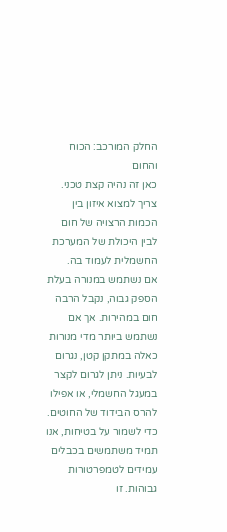החלק המורכב: הכוח והחום
כאן זה נהיה קצת טכני. צריך למצוא איזון בין הכמות הרצויה של חום לבין היכולת של המערכת החשמלית לעמוד בה.
אם נשתמש במנורה בעלת הספק גבוה, נקבל הרבה חום במהירות. אך אם נשתמש ביותר מדי מנורות כאלה במתקן קטן, נגרום לבעיות. ניתן לגרום לקצר במעגל החשמלי, או אפילו להרס הבידוד של החוטים. כדי לשמור על בטיחות, אנו תמיד משתמשים בכבלים עמידים לטמפרטורות גבוהות. זו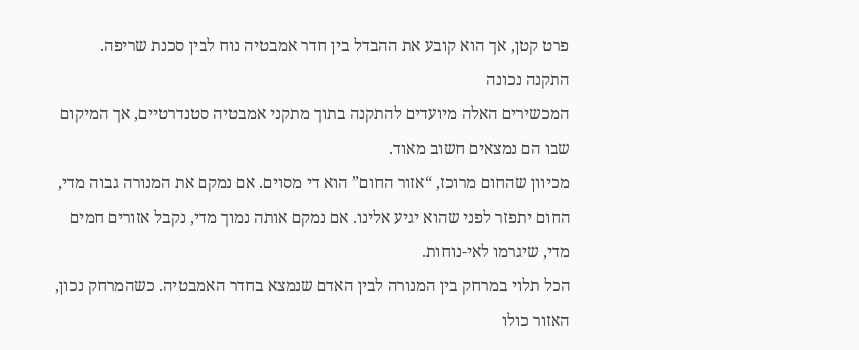פרט קטן, אך הוא קובע את ההבדל בין חדר אמבטיה נוח לבין סכנת שריפה.
התקנה נכונה
המכשירים האלה מיועדים להתקנה בתוך מתקני אמבטיה סטנדרטיים, אך המיקום שבו הם נמצאים חשוב מאוד.
מכיוון שהחום מרוכז, “אזור החום” הוא די מסוים. אם נמקם את המנורה גבוה מדי, החום יתפזר לפני שהוא יגיע אלינו. אם נמקם אותה נמוך מדי, נקבל אזורים חמים מדי, שיגרמו לאי-נוחות.
הכל תלוי במרחק בין המנורה לבין האדם שנמצא בחדר האמבטיה. כשהמרחק נכון, האזור כולו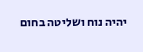יהיה נוח ושליטה בחום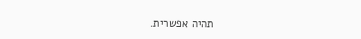תהיה אפשרית.